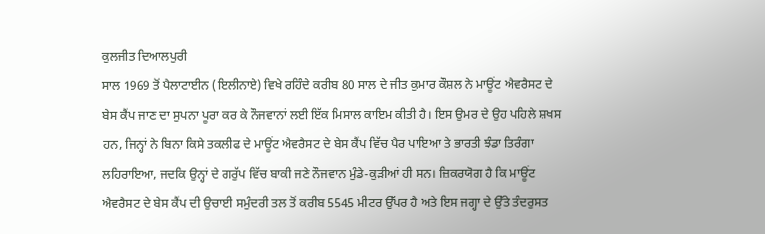ਕੁਲਜੀਤ ਦਿਆਲਪੁਰੀ
ਸਾਲ 1969 ਤੋਂ ਪੈਲਾਟਾਈਨ (ਇਲੀਨਾਏ) ਵਿਖੇ ਰਹਿੰਦੇ ਕਰੀਬ 80 ਸਾਲ ਦੇ ਜੀਤ ਕੁਮਾਰ ਕੌਸ਼ਲ ਨੇ ਮਾਊਂਟ ਐਵਰੈਸਟ ਦੇ ਬੇਸ ਕੈਂਪ ਜਾਣ ਦਾ ਸੁਪਨਾ ਪੂਰਾ ਕਰ ਕੇ ਨੌਜਵਾਨਾਂ ਲਈ ਇੱਕ ਮਿਸਾਲ ਕਾਇਮ ਕੀਤੀ ਹੈ। ਇਸ ਉਮਰ ਦੇ ਉਹ ਪਹਿਲੇ ਸ਼ਖਸ ਹਨ, ਜਿਨ੍ਹਾਂ ਨੇ ਬਿਨਾ ਕਿਸੇ ਤਕਲੀਫ ਦੇ ਮਾਊਂਟ ਐਵਰੈਸਟ ਦੇ ਬੇਸ ਕੈਂਪ ਵਿੱਚ ਪੈਰ ਪਾਇਆ ਤੇ ਭਾਰਤੀ ਝੰਡਾ ਤਿਰੰਗਾ ਲਹਿਰਾਇਆ, ਜਦਕਿ ਉਨ੍ਹਾਂ ਦੇ ਗਰੁੱਪ ਵਿੱਚ ਬਾਕੀ ਜਣੇ ਨੌਜਵਾਨ ਮੁੰਡੇ-ਕੁੜੀਆਂ ਹੀ ਸਨ। ਜ਼ਿਕਰਯੋਗ ਹੈ ਕਿ ਮਾਊਂਟ ਐਵਰੈਸਟ ਦੇ ਬੇਸ ਕੈਂਪ ਦੀ ਉਚਾਈ ਸਮੁੰਦਰੀ ਤਲ ਤੋਂ ਕਰੀਬ 5545 ਮੀਟਰ ਉੱਪਰ ਹੈ ਅਤੇ ਇਸ ਜਗ੍ਹਾ ਦੇ ਉੱਤੇ ਤੰਦਰੁਸਤ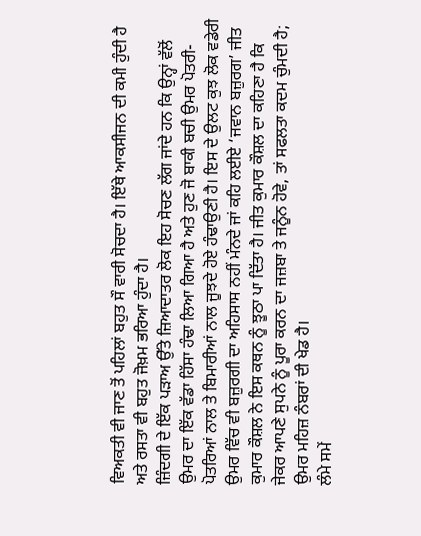ਵਿਅਕਤੀ ਵੀ ਜਾਣ ਤੋਂ ਪਹਿਲਾਂ ਬਹੁਤ ਸੌ ਵਾਰੀ ਸੋਚਦਾ ਹੈ। ਇੱਥੇ ਆਕਸੀਜਨ ਦੀ ਕਮੀ ਹੁੰਦੀ ਹੈ ਅਤੇ ਰਸਤਾ ਵੀ ਬਹੁਤ ਜੋਖ਼ਮ ਭਰਿਆ ਹੁੰਦਾ ਹੈ।
ਜ਼ਿੰਦਗੀ ਦੇ ਇੱਕ ਪੜਾਅ ਉੱਤੇ ਜ਼ਿਆਦਾਤਰ ਲੋਕ ਇਹ ਸੋਚਣ ਲੱਗ ਜਾਂਦੇ ਹਨ ਕਿ ਉਨ੍ਹਾਂ ਵੱਲੋਂ ਉਮਰ ਦਾ ਇੱਕ ਵੱਡਾ ਹਿੱਸਾ ਹੰਢਾ ਲਿਆ ਗਿਆ ਹੈ ਅਤੇ ਹੁਣ ਜੋ ਬਾਕੀ ਬਚੀ ਉਮਰ ਪੋਤਰੀ-ਪੋਤਰਿਆਂ ਨਾਲ ਤੇ ਬਿਮਾਰੀਆਂ ਨਾਲ ਜੂਝਦੇ ਹੋਏ ਹੰਢਾਉਣੀ ਹੈ। ਇਸ ਦੇ ਉਲਟ ਕੁਝ ਲੋਕ ਵਡੇਰੀ ਉਮਰ ਵਿੱਚ ਵੀ ਬਜ਼ੁਰਗੀ ਦਾ ਅਹਿਸਾਸ ਨਹੀਂ ਮੰਨਦੇ ਜਾਂ ਕਹਿ ਲਈਏ ‘ਜਵਾਨ ਬਜ਼ੁਰਗ’ ਜੀਤ ਕੁਮਾਰ ਕੌਸ਼ਲ ਨੇ ਇਸ ਕਥਨ ਨੂੰ ਝੂਠਾ ਪਾ ਦਿੱਤਾ ਹੈ। ਜੀਤ ਕੁਮਾਰ ਕੌਸ਼ਲ ਦਾ ਕਹਿਣਾ ਹੈ ਕਿ ਜੇਕਰ ਆਪਣੇ ਸੁਪਨੇ ਨੂੰ ਪੂਰਾ ਕਰਨ ਦਾ ਜਜ਼ਬਾ ਤੇ ਜਨੂੰਨ ਹੋਵੇ, ਤਾਂ ਸਫਲਤਾ ਕਦਮ ਚੁੰਮਦੀ ਹੈ; ਉਮਰ ਮਹਿਜ਼ ਨੰਬਰਾਂ ਦੀ ਖੇਡ ਹੈ।
ਲੰਮੇ ਸਮੇਂ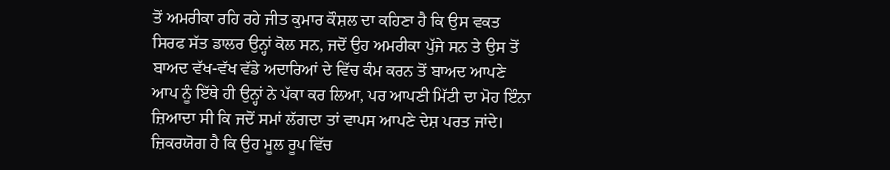ਤੋਂ ਅਮਰੀਕਾ ਰਹਿ ਰਹੇ ਜੀਤ ਕੁਮਾਰ ਕੌਸ਼ਲ ਦਾ ਕਹਿਣਾ ਹੈ ਕਿ ਉਸ ਵਕਤ ਸਿਰਫ ਸੱਤ ਡਾਲਰ ਉਨ੍ਹਾਂ ਕੋਲ ਸਨ, ਜਦੋਂ ਉਹ ਅਮਰੀਕਾ ਪੁੱਜੇ ਸਨ ਤੇ ਉਸ ਤੋਂ ਬਾਅਦ ਵੱਖ-ਵੱਖ ਵੱਡੇ ਅਦਾਰਿਆਂ ਦੇ ਵਿੱਚ ਕੰਮ ਕਰਨ ਤੋਂ ਬਾਅਦ ਆਪਣੇ ਆਪ ਨੂੰ ਇੱਥੇ ਹੀ ਉਨ੍ਹਾਂ ਨੇ ਪੱਕਾ ਕਰ ਲਿਆ, ਪਰ ਆਪਣੀ ਮਿੱਟੀ ਦਾ ਮੋਹ ਇੰਨਾ ਜ਼ਿਆਦਾ ਸੀ ਕਿ ਜਦੋਂ ਸਮਾਂ ਲੱਗਦਾ ਤਾਂ ਵਾਪਸ ਆਪਣੇ ਦੇਸ਼ ਪਰਤ ਜਾਂਦੇ। ਜ਼ਿਕਰਯੋਗ ਹੈ ਕਿ ਉਹ ਮੂਲ ਰੂਪ ਵਿੱਚ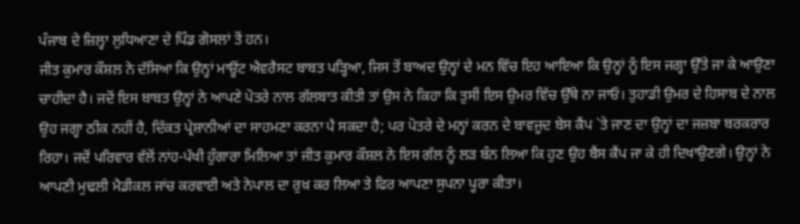ਪੰਜਾਬ ਦੇ ਜ਼ਿਲ੍ਹਾ ਲੁਧਿਆਣਾ ਦੇ ਪਿੰਡ ਗੋਸਲਾਂ ਤੋਂ ਹਨ।
ਜੀਤ ਕੁਮਾਰ ਕੌਸ਼ਲ ਨੇ ਦੱਸਿਆ ਕਿ ਉਨ੍ਹਾਂ ਮਾਊਂਟ ਐਵਰੈਸਟ ਬਾਬਤ ਪੜ੍ਹਿਆ, ਜਿਸ ਤੋਂ ਬਾਅਦ ਉਨ੍ਹਾਂ ਦੇ ਮਨ ਵਿੱਚ ਇਹ ਆਇਆ ਕਿ ਉਨ੍ਹਾਂ ਨੂੰ ਇਸ ਜਗ੍ਹਾ ਉੱਤੇ ਜਾ ਕੇ ਆਉਣਾ ਚਾਹੀਦਾ ਹੈ। ਜਦੋਂ ਇਸ ਬਾਬਤ ਉਨ੍ਹਾਂ ਨੇ ਆਪਣੇ ਪੋਤਰੇ ਨਾਲ ਗੱਲਬਾਤ ਕੀਤੀ ਤਾਂ ਉਸ ਨੇ ਕਿਹਾ ਕਿ ਤੁਸੀਂ ਇਸ ਉਮਰ ਵਿੱਚ ਉੱਥੇ ਨਾ ਜਾਓ। ਤੁਹਾਡੀ ਉਮਰ ਦੇ ਹਿਸਾਬ ਦੇ ਨਾਲ ਉਹ ਜਗ੍ਹਾ ਠੀਕ ਨਹੀਂ ਹੈ, ਦਿੱਕਤ ਪ੍ਰੇਸ਼ਾਨੀਆਂ ਦਾ ਸਾਹਮਣਾ ਕਰਨਾ ਪੈ ਸਕਦਾ ਹੈ; ਪਰ ਪੋਤਰੇ ਦੇ ਮਨ੍ਹਾਂ ਕਰਨ ਦੇ ਬਾਵਜੂਦ ਬੇਸ ਕੈਂਪ `ਤੇ ਜਾਣ ਦਾ ਉਨ੍ਹਾਂ ਦਾ ਜਜ਼ਬਾ ਬਰਕਰਾਰ ਰਿਹਾ। ਜਦੋਂ ਪਰਿਵਾਰ ਵੱਲੋਂ ਨਾਂਹ-ਪੱਖੀ ਹੁੰਗਾਰਾ ਮਿਲਿਆ ਤਾਂ ਜੀਤ ਕੁਮਾਰ ਕੌਸ਼ਲ ਨੇ ਇਸ ਗੱਲ ਨੂੰ ਲੜ ਬੰਨ ਲਿਆ ਕਿ ਹੁਣ ਉਹ ਬੈਂਸ ਕੈਂਪ ਜਾ ਕੇ ਹੀ ਦਿਖਾਉਣਗੇ। ਉਨ੍ਹਾਂ ਨੇ ਆਪਣੀ ਮੁਢਲੀ ਮੈਡੀਕਲ ਜਾਂਚ ਕਰਵਾਈ ਅਤੇ ਨੇਪਾਲ ਦਾ ਰੁਖ਼ ਕਰ ਲਿਆ ਤੇ ਫਿਰ ਆਪਣਾ ਸੁਪਨਾ ਪੂਰਾ ਕੀਤਾ।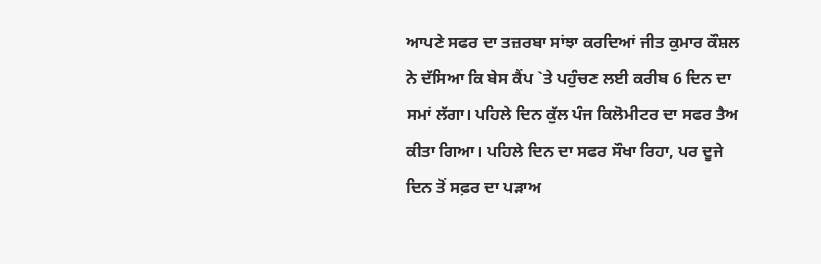ਆਪਣੇ ਸਫਰ ਦਾ ਤਜ਼ਰਬਾ ਸਾਂਝਾ ਕਰਦਿਆਂ ਜੀਤ ਕੁਮਾਰ ਕੌਸ਼ਲ ਨੇ ਦੱਸਿਆ ਕਿ ਬੇਸ ਕੈਂਪ `ਤੇ ਪਹੁੰਚਣ ਲਈ ਕਰੀਬ 6 ਦਿਨ ਦਾ ਸਮਾਂ ਲੱਗਾ। ਪਹਿਲੇ ਦਿਨ ਕੁੱਲ ਪੰਜ ਕਿਲੋਮੀਟਰ ਦਾ ਸਫਰ ਤੈਅ ਕੀਤਾ ਗਿਆ। ਪਹਿਲੇ ਦਿਨ ਦਾ ਸਫਰ ਸੌਖਾ ਰਿਹਾ, ਪਰ ਦੂਜੇ ਦਿਨ ਤੋਂ ਸਫ਼ਰ ਦਾ ਪੜਾਅ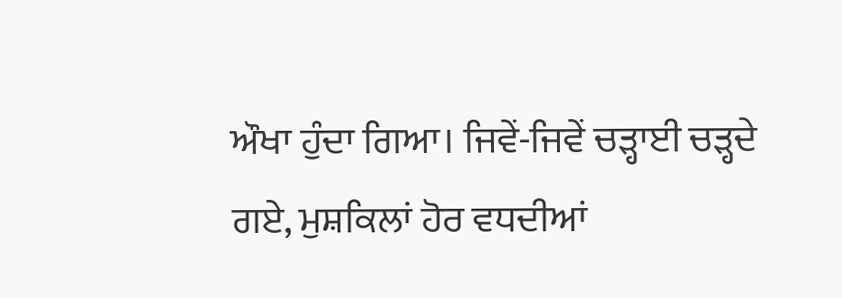ਔਖਾ ਹੁੰਦਾ ਗਿਆ। ਜਿਵੇਂ-ਜਿਵੇਂ ਚੜ੍ਹਾਈ ਚੜ੍ਹਦੇ ਗਏ, ਮੁਸ਼ਕਿਲਾਂ ਹੋਰ ਵਧਦੀਆਂ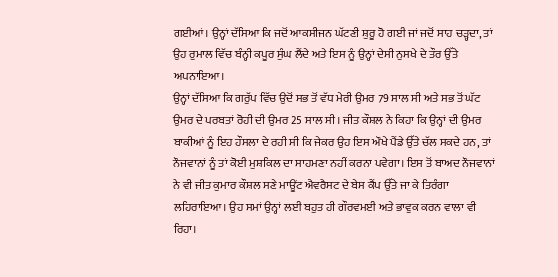ਗਈਆਂ। ਉਨ੍ਹਾਂ ਦੱਸਿਆ ਕਿ ਜਦੋਂ ਆਕਸੀਜਨ ਘੱਟਣੀ ਸ਼ੁਰੂ ਹੋ ਗਈ ਜਾਂ ਜਦੋਂ ਸਾਹ ਚੜ੍ਹਦਾ, ਤਾਂ ਉਹ ਰੁਮਾਲ ਵਿੱਚ ਬੰਨ੍ਹੀ ਕਪੂਰ ਸੁੰਘ ਲੈਂਦੇ ਅਤੇ ਇਸ ਨੂੰ ਉਨ੍ਹਾਂ ਦੇਸੀ ਨੁਸਖੇ ਦੇ ਤੌਰ ਉੱਤੇ ਅਪਨਾਇਆ।
ਉਨ੍ਹਾਂ ਦੱਸਿਆ ਕਿ ਗਰੁੱਪ ਵਿੱਚ ਉਦੋਂ ਸਭ ਤੋਂ ਵੱਧ ਮੇਰੀ ਉਮਰ 79 ਸਾਲ ਸੀ ਅਤੇ ਸਭ ਤੋਂ ਘੱਟ ਉਮਰ ਦੇ ਪਰਬਤਾਂ ਰੋਹੀ ਦੀ ਉਮਰ 25 ਸਾਲ ਸੀ। ਜੀਤ ਕੌਸ਼ਲ ਨੇ ਕਿਹਾ ਕਿ ਉਨ੍ਹਾਂ ਦੀ ਉਮਰ ਬਾਕੀਆਂ ਨੂੰ ਇਹ ਹੌਸਲਾ ਦੇ ਰਹੀ ਸੀ ਕਿ ਜੇਕਰ ਉਹ ਇਸ ਔਖੇ ਪੈਂਡੇ ਉੱਤੇ ਚੱਲ ਸਕਦੇ ਹਨ, ਤਾਂ ਨੌਜਵਾਨਾਂ ਨੂੰ ਤਾਂ ਕੋਈ ਮੁਸ਼ਕਿਲ ਦਾ ਸਾਹਮਣਾ ਨਹੀਂ ਕਰਨਾ ਪਵੇਗਾ। ਇਸ ਤੋਂ ਬਾਅਦ ਨੌਜਵਾਨਾਂ ਨੇ ਵੀ ਜੀਤ ਕੁਮਾਰ ਕੌਸ਼ਲ ਸਣੇ ਮਾਊਂਟ ਐਵਰੈਸਟ ਦੇ ਬੇਸ ਕੈਂਪ ਉੱਤੇ ਜਾ ਕੇ ਤਿਰੰਗਾ ਲਹਿਰਾਇਆ। ਉਹ ਸਮਾਂ ਉਨ੍ਹਾਂ ਲਈ ਬਹੁਤ ਹੀ ਗੌਰਵਮਈ ਅਤੇ ਭਾਵੁਕ ਕਰਨ ਵਾਲਾ ਵੀ ਰਿਹਾ।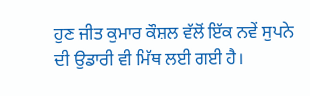ਹੁਣ ਜੀਤ ਕੁਮਾਰ ਕੌਸ਼ਲ ਵੱਲੋਂ ਇੱਕ ਨਵੇਂ ਸੁਪਨੇ ਦੀ ਉਡਾਰੀ ਵੀ ਮਿੱਥ ਲਈ ਗਈ ਹੈ।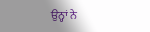ਉਨ੍ਹਾਂ ਨੇ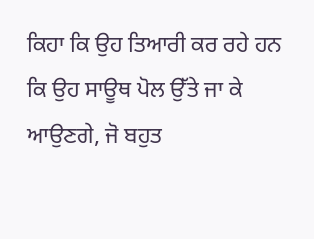ਕਿਹਾ ਕਿ ਉਹ ਤਿਆਰੀ ਕਰ ਰਹੇ ਹਨ ਕਿ ਉਹ ਸਾਊਥ ਪੋਲ ਉੱਤੇ ਜਾ ਕੇ ਆਉਣਗੇ, ਜੋ ਬਹੁਤ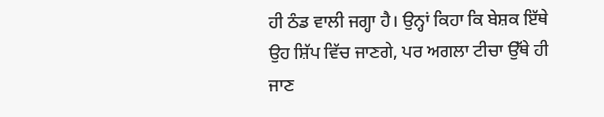ਹੀ ਠੰਡ ਵਾਲੀ ਜਗ੍ਹਾ ਹੈ। ਉਨ੍ਹਾਂ ਕਿਹਾ ਕਿ ਬੇਸ਼ਕ ਇੱਥੇ ਉਹ ਸ਼ਿੱਪ ਵਿੱਚ ਜਾਣਗੇ, ਪਰ ਅਗਲਾ ਟੀਚਾ ਉੱਥੇ ਹੀ ਜਾਣ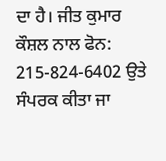ਦਾ ਹੈ। ਜੀਤ ਕੁਮਾਰ ਕੌਸ਼ਲ ਨਾਲ ਫੋਨ: 215-824-6402 ਉਤੇ ਸੰਪਰਕ ਕੀਤਾ ਜਾ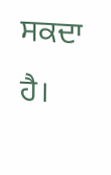ਸਕਦਾ ਹੈ।